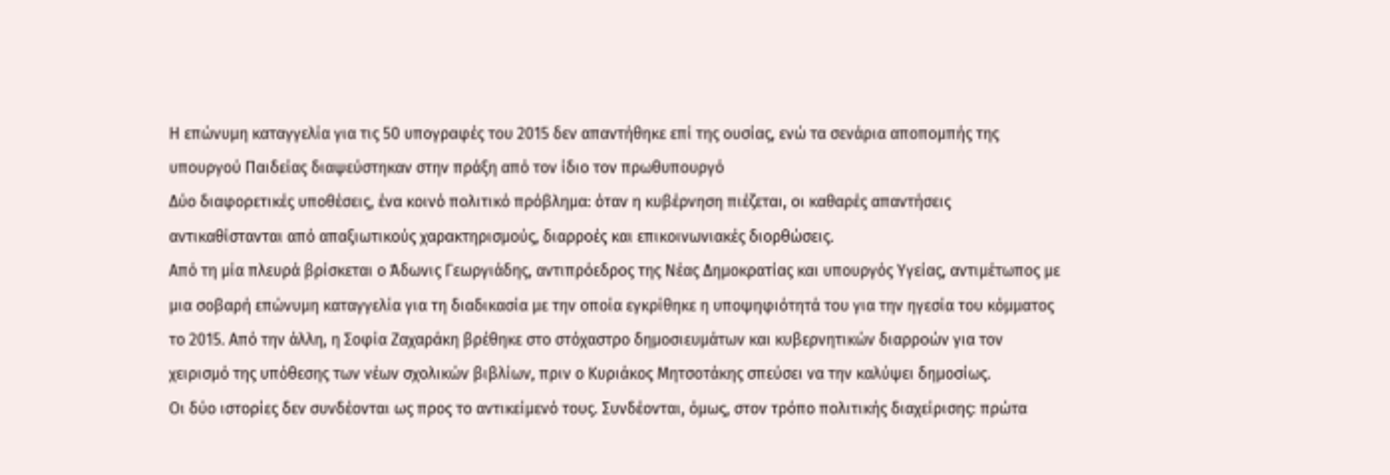Η επώνυμη καταγγελία για τις 50 υπογραφές του 2015 δεν απαντήθηκε επί της ουσίας, ενώ τα σενάρια αποπομπής της υπουργού Παιδείας διαψεύστηκαν στην πράξη από τον ίδιο τον πρωθυπουργό
Δύο διαφορετικές υποθέσεις, ένα κοινό πολιτικό πρόβλημα: όταν η κυβέρνηση πιέζεται, οι καθαρές απαντήσεις αντικαθίστανται από απαξιωτικούς χαρακτηρισμούς, διαρροές και επικοινωνιακές διορθώσεις.
Από τη μία πλευρά βρίσκεται ο Άδωνις Γεωργιάδης, αντιπρόεδρος της Νέας Δημοκρατίας και υπουργός Υγείας, αντιμέτωπος με μια σοβαρή επώνυμη καταγγελία για τη διαδικασία με την οποία εγκρίθηκε η υποψηφιότητά του για την ηγεσία του κόμματος το 2015. Από την άλλη, η Σοφία Ζαχαράκη βρέθηκε στο στόχαστρο δημοσιευμάτων και κυβερνητικών διαρροών για τον χειρισμό της υπόθεσης των νέων σχολικών βιβλίων, πριν ο Κυριάκος Μητσοτάκης σπεύσει να την καλύψει δημοσίως.
Οι δύο ιστορίες δεν συνδέονται ως προς το αντικείμενό τους. Συνδέονται, όμως, στον τρόπο πολιτικής διαχείρισης: πρώτα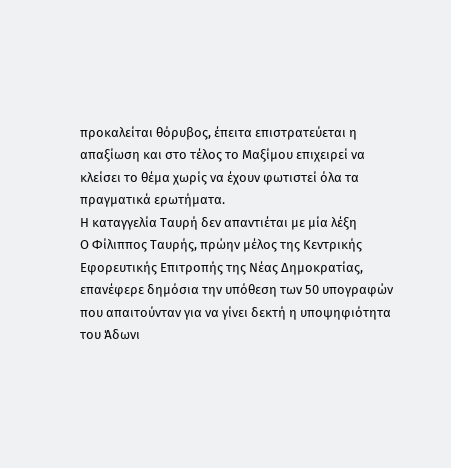προκαλείται θόρυβος, έπειτα επιστρατεύεται η απαξίωση και στο τέλος το Μαξίμου επιχειρεί να κλείσει το θέμα χωρίς να έχουν φωτιστεί όλα τα πραγματικά ερωτήματα.
Η καταγγελία Ταυρή δεν απαντιέται με μία λέξη
Ο Φίλιππος Ταυρής, πρώην μέλος της Κεντρικής Εφορευτικής Επιτροπής της Νέας Δημοκρατίας, επανέφερε δημόσια την υπόθεση των 50 υπογραφών που απαιτούνταν για να γίνει δεκτή η υποψηφιότητα του Άδωνι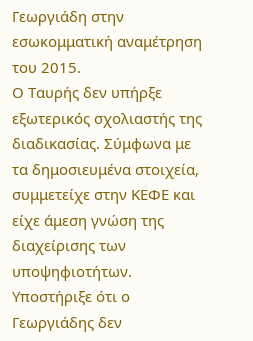Γεωργιάδη στην εσωκομματική αναμέτρηση του 2015.
Ο Ταυρής δεν υπήρξε εξωτερικός σχολιαστής της διαδικασίας. Σύμφωνα με τα δημοσιευμένα στοιχεία, συμμετείχε στην ΚΕΦΕ και είχε άμεση γνώση της διαχείρισης των υποψηφιοτήτων. Υποστήριξε ότι ο Γεωργιάδης δεν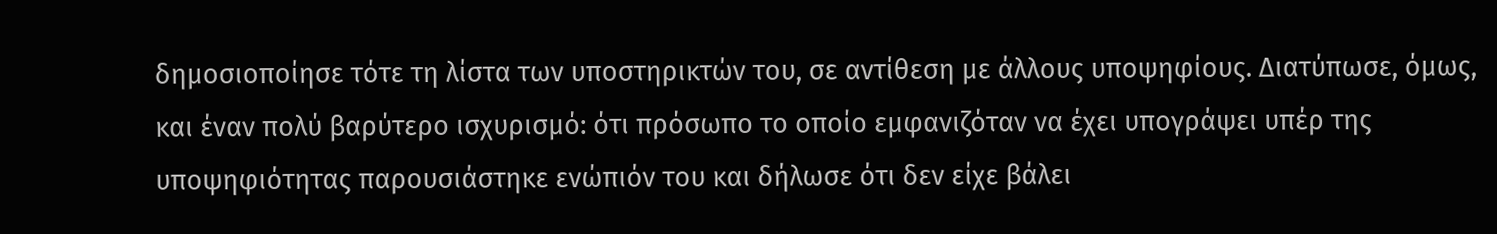δημοσιοποίησε τότε τη λίστα των υποστηρικτών του, σε αντίθεση με άλλους υποψηφίους. Διατύπωσε, όμως, και έναν πολύ βαρύτερο ισχυρισμό: ότι πρόσωπο το οποίο εμφανιζόταν να έχει υπογράψει υπέρ της υποψηφιότητας παρουσιάστηκε ενώπιόν του και δήλωσε ότι δεν είχε βάλει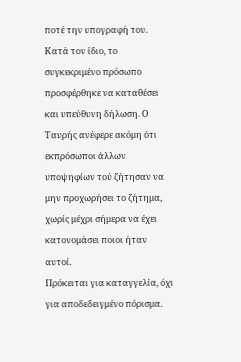ποτέ την υπογραφή του.
Κατά τον ίδιο, το συγκεκριμένο πρόσωπο προσφέρθηκε να καταθέσει και υπεύθυνη δήλωση. Ο Ταυρής ανέφερε ακόμη ότι εκπρόσωποι άλλων υποψηφίων τού ζήτησαν να μην προχωρήσει το ζήτημα, χωρίς μέχρι σήμερα να έχει κατονομάσει ποιοι ήταν αυτοί.
Πρόκειται για καταγγελία, όχι για αποδεδειγμένο πόρισμα.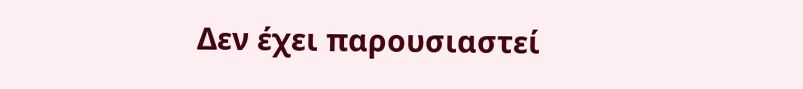Δεν έχει παρουσιαστεί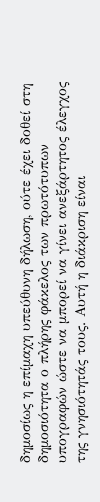δημοσίως η επίμαχη υπεύθυνη δήλωση, ούτε έχει δοθεί στη δημοσιότητα ο πλήρης φάκελος των πρωτότυπων υπογραφών ώστε να μπορεί να γίνει ανεξάρτητος έλεγχος της γνησιότητάς τους. Αυτή η διάκριση είναι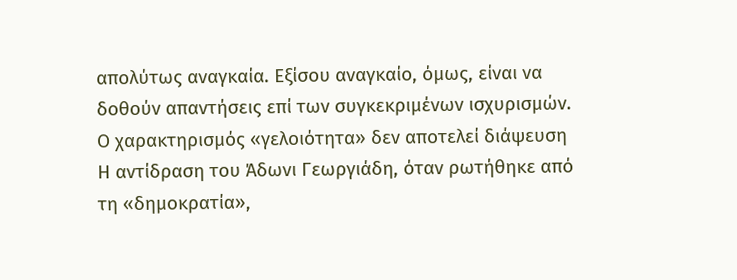απολύτως αναγκαία. Εξίσου αναγκαίο, όμως, είναι να δοθούν απαντήσεις επί των συγκεκριμένων ισχυρισμών.
Ο χαρακτηρισμός «γελοιότητα» δεν αποτελεί διάψευση
Η αντίδραση του Άδωνι Γεωργιάδη, όταν ρωτήθηκε από τη «δημοκρατία»,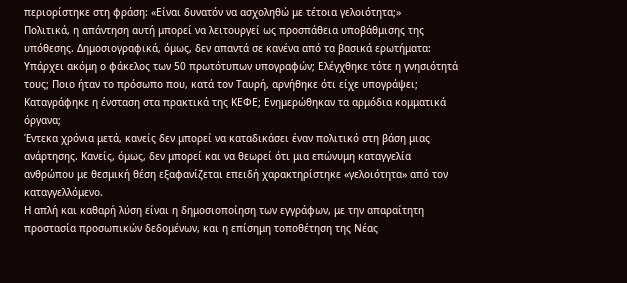περιορίστηκε στη φράση: «Είναι δυνατόν να ασχοληθώ με τέτοια γελοιότητα;»
Πολιτικά, η απάντηση αυτή μπορεί να λειτουργεί ως προσπάθεια υποβάθμισης της υπόθεσης. Δημοσιογραφικά, όμως, δεν απαντά σε κανένα από τα βασικά ερωτήματα: Υπάρχει ακόμη ο φάκελος των 50 πρωτότυπων υπογραφών; Ελέγχθηκε τότε η γνησιότητά τους; Ποιο ήταν το πρόσωπο που, κατά τον Ταυρή, αρνήθηκε ότι είχε υπογράψει; Καταγράφηκε η ένσταση στα πρακτικά της ΚΕΦΕ; Ενημερώθηκαν τα αρμόδια κομματικά όργανα;
Έντεκα χρόνια μετά, κανείς δεν μπορεί να καταδικάσει έναν πολιτικό στη βάση μιας ανάρτησης. Κανείς, όμως, δεν μπορεί και να θεωρεί ότι μια επώνυμη καταγγελία ανθρώπου με θεσμική θέση εξαφανίζεται επειδή χαρακτηρίστηκε «γελοιότητα» από τον καταγγελλόμενο.
Η απλή και καθαρή λύση είναι η δημοσιοποίηση των εγγράφων, με την απαραίτητη προστασία προσωπικών δεδομένων, και η επίσημη τοποθέτηση της Νέας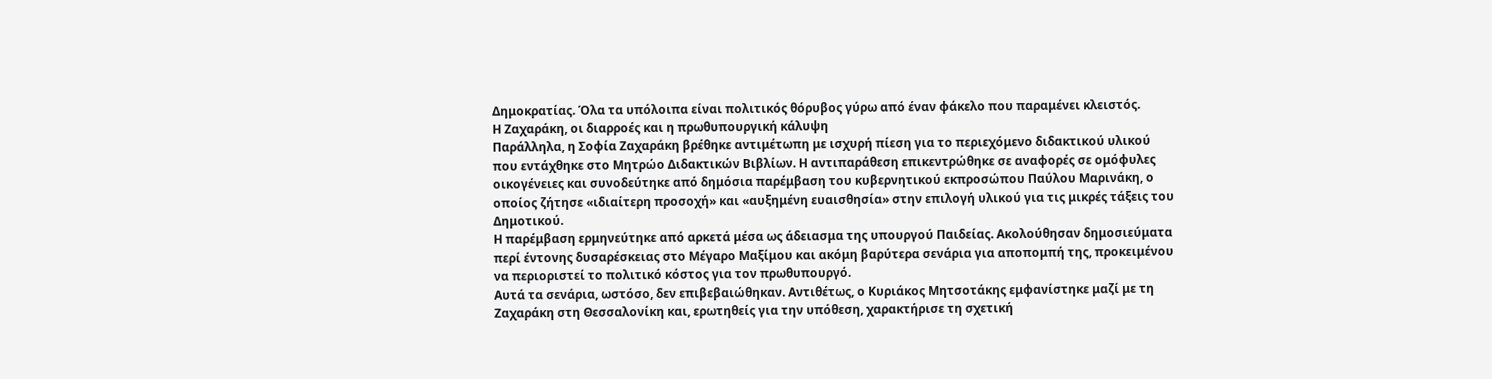Δημοκρατίας. Όλα τα υπόλοιπα είναι πολιτικός θόρυβος γύρω από έναν φάκελο που παραμένει κλειστός.
Η Ζαχαράκη, οι διαρροές και η πρωθυπουργική κάλυψη
Παράλληλα, η Σοφία Ζαχαράκη βρέθηκε αντιμέτωπη με ισχυρή πίεση για το περιεχόμενο διδακτικού υλικού που εντάχθηκε στο Μητρώο Διδακτικών Βιβλίων. Η αντιπαράθεση επικεντρώθηκε σε αναφορές σε ομόφυλες οικογένειες και συνοδεύτηκε από δημόσια παρέμβαση του κυβερνητικού εκπροσώπου Παύλου Μαρινάκη, ο οποίος ζήτησε «ιδιαίτερη προσοχή» και «αυξημένη ευαισθησία» στην επιλογή υλικού για τις μικρές τάξεις του Δημοτικού.
Η παρέμβαση ερμηνεύτηκε από αρκετά μέσα ως άδειασμα της υπουργού Παιδείας. Ακολούθησαν δημοσιεύματα περί έντονης δυσαρέσκειας στο Μέγαρο Μαξίμου και ακόμη βαρύτερα σενάρια για αποπομπή της, προκειμένου να περιοριστεί το πολιτικό κόστος για τον πρωθυπουργό.
Αυτά τα σενάρια, ωστόσο, δεν επιβεβαιώθηκαν. Αντιθέτως, ο Κυριάκος Μητσοτάκης εμφανίστηκε μαζί με τη Ζαχαράκη στη Θεσσαλονίκη και, ερωτηθείς για την υπόθεση, χαρακτήρισε τη σχετική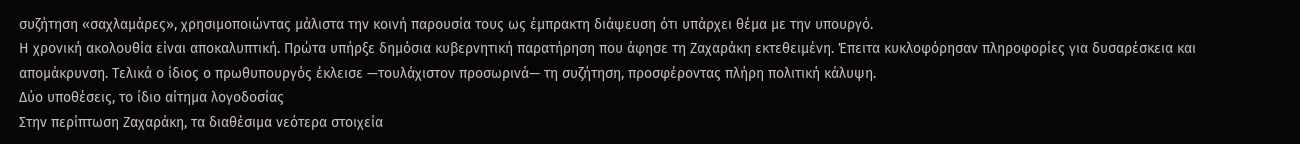συζήτηση «σαχλαμάρες», χρησιμοποιώντας μάλιστα την κοινή παρουσία τους ως έμπρακτη διάψευση ότι υπάρχει θέμα με την υπουργό.
Η χρονική ακολουθία είναι αποκαλυπτική. Πρώτα υπήρξε δημόσια κυβερνητική παρατήρηση που άφησε τη Ζαχαράκη εκτεθειμένη. Έπειτα κυκλοφόρησαν πληροφορίες για δυσαρέσκεια και απομάκρυνση. Τελικά ο ίδιος ο πρωθυπουργός έκλεισε —τουλάχιστον προσωρινά— τη συζήτηση, προσφέροντας πλήρη πολιτική κάλυψη.
Δύο υποθέσεις, το ίδιο αίτημα λογοδοσίας
Στην περίπτωση Ζαχαράκη, τα διαθέσιμα νεότερα στοιχεία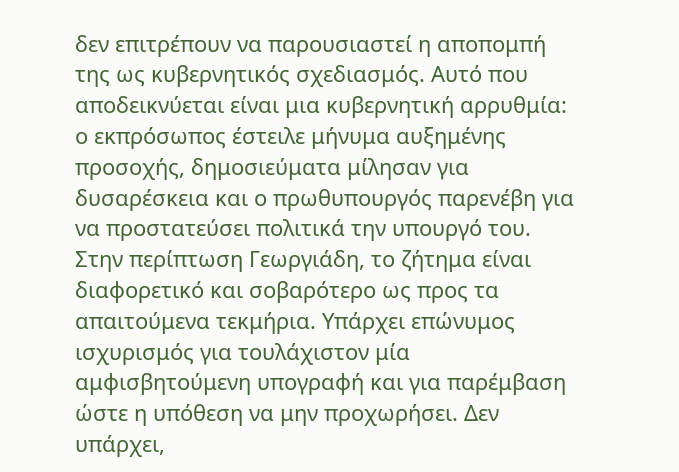δεν επιτρέπουν να παρουσιαστεί η αποπομπή της ως κυβερνητικός σχεδιασμός. Αυτό που αποδεικνύεται είναι μια κυβερνητική αρρυθμία: ο εκπρόσωπος έστειλε μήνυμα αυξημένης προσοχής, δημοσιεύματα μίλησαν για δυσαρέσκεια και ο πρωθυπουργός παρενέβη για να προστατεύσει πολιτικά την υπουργό του.
Στην περίπτωση Γεωργιάδη, το ζήτημα είναι διαφορετικό και σοβαρότερο ως προς τα απαιτούμενα τεκμήρια. Υπάρχει επώνυμος ισχυρισμός για τουλάχιστον μία αμφισβητούμενη υπογραφή και για παρέμβαση ώστε η υπόθεση να μην προχωρήσει. Δεν υπάρχει,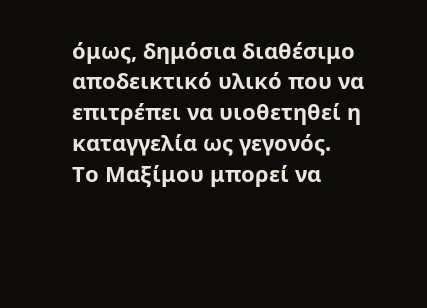όμως, δημόσια διαθέσιμο αποδεικτικό υλικό που να επιτρέπει να υιοθετηθεί η καταγγελία ως γεγονός.
Το Μαξίμου μπορεί να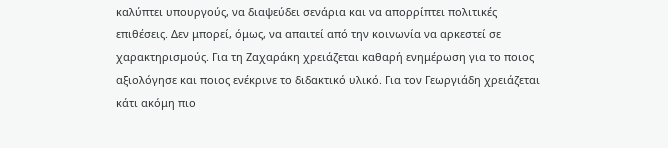καλύπτει υπουργούς, να διαψεύδει σενάρια και να απορρίπτει πολιτικές επιθέσεις. Δεν μπορεί, όμως, να απαιτεί από την κοινωνία να αρκεστεί σε χαρακτηρισμούς. Για τη Ζαχαράκη χρειάζεται καθαρή ενημέρωση για το ποιος αξιολόγησε και ποιος ενέκρινε το διδακτικό υλικό. Για τον Γεωργιάδη χρειάζεται κάτι ακόμη πιο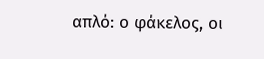απλό: ο φάκελος, οι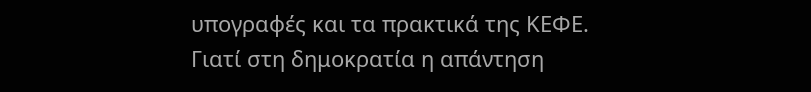υπογραφές και τα πρακτικά της ΚΕΦΕ.
Γιατί στη δημοκρατία η απάντηση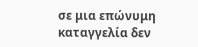σε μια επώνυμη καταγγελία δεν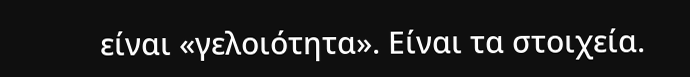είναι «γελοιότητα». Είναι τα στοιχεία.